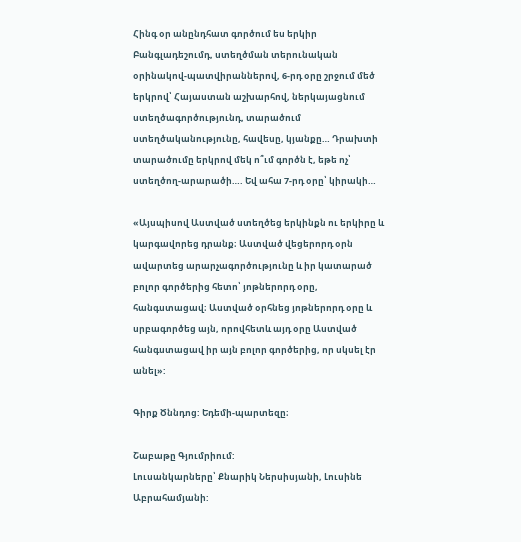Հինգ օր անընդհատ գործում ես երկիր Բանգլադեշումդ, ստեղծման տերունական օրինակով-պատվիրաններով, 6-րդ օրը շրջում մեծ երկրով՝ Հայաստան աշխարհով, ներկայացնում ստեղծագործությունդ, տարածում ստեղծականությունը, հավեսը, կյանքը… Դրախտի տարածումը երկրով մեկ ո՞ւմ գործն է, եթե ոչ՝ ստեղծող-արարածի…. Եվ ահա 7-րդ օրը՝ կիրակի…

«Այսպիսով Աստված ստեղծեց երկինքն ու երկիրը և կարգավորեց դրանք։ Աստված վեցերորդ օրն ավարտեց արարչագործությունը և իր կատարած բոլոր գործերից հետո՝ յոթներորդ օրը, հանգստացավ։ Աստված օրհնեց յոթներորդ օրը և սրբագործեց այն, որովհետև այդ օրը Աստված հանգստացավ իր այն բոլոր գործերից, որ սկսել էր անել»:

Գիրք Ծննդոց: Եդեմի-պարտեզը։

Շաբաթը Գյումրիում:
Լուսանկարները՝ Քնարիկ Ներսիսյանի, Լուսինե Աբրահամյանի: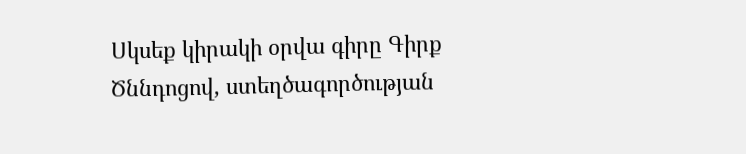Սկսեք կիրակի օրվա գիրը Գիրք Ծննդոցով, ստեղծագործության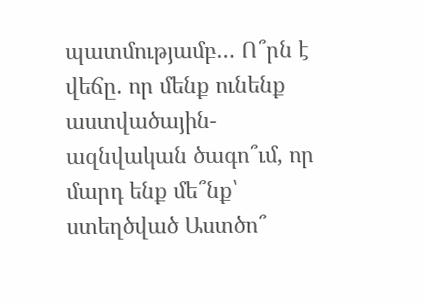պատմությամբ… Ո՞րն է վեճը. որ մենք ունենք աստվածային-ազնվական ծագո՞ւմ, որ մարդ ենք մե՞նք՝ ստեղծված Աստծո՞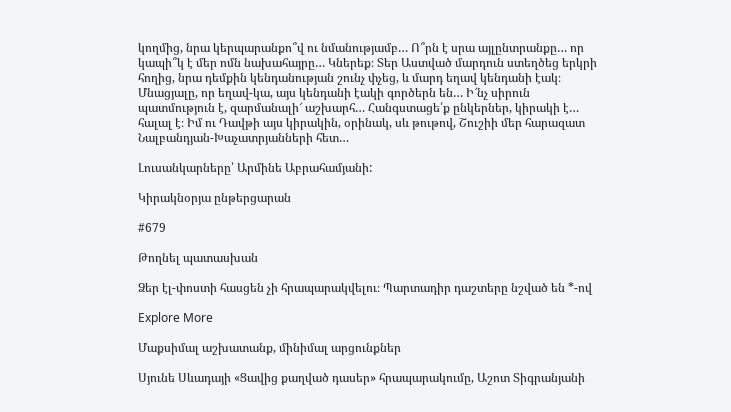կողմից, նրա կերպարանքո՞վ ու նմանությամբ… Ո՞րն է սրա այլընտրանքը… որ կապի՞կ է մեր ոմն նախահայրը… Կներեք։ Տեր Աստված մարդուն ստեղծեց երկրի հողից, նրա դեմքին կենդանության շունչ փչեց, և մարդ եղավ կենդանի էակ։ Մնացյալը, որ եղավ-կա, այս կենդանի էակի գործերն են… Ի՜նչ սիրուն պատմություն է, զարմանալի՜ աշխարհ… Հանգստացե՛ք ընկերներ, կիրակի է… հալալ է։ Իմ ու Դավթի այս կիրակին, օրինակ, սև թութով, Շուշիի մեր հարազատ Նալբանդյան-Խաչատրյանների հետ…

Լուսանկարները՝ Արմինե Աբրահամյանի:

Կիրակնօրյա ընթերցարան

#679

Թողնել պատասխան

Ձեր էլ-փոստի հասցեն չի հրապարակվելու։ Պարտադիր դաշտերը նշված են *-ով

Explore More

Մաքսիմալ աշխատանք, մինիմալ արցունքներ

Սյունե Սևադայի «Ցավից քաղված դասեր» հրապարակումը, Աշոտ Տիգրանյանի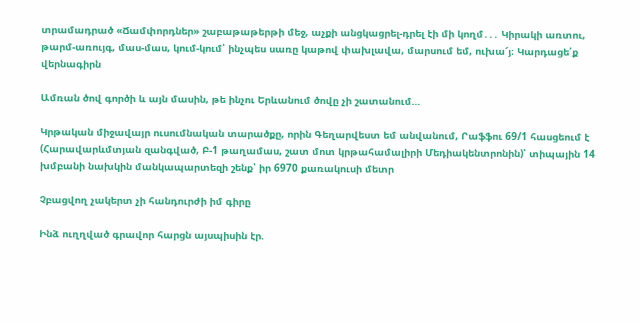տրամադրած «Ճամփորդներ» շաբաթաթերթի մեջ, աչքի անցկացրել-դրել էի մի կողմ․․․ Կիրակի առտու, թարմ-առույգ, մաս-մաս, կում-կում՝ ինչպես սառը կաթով փախլավա, մարսում եմ, ուխա՜յ։ Կարդացե՛ք վերնագիրն

Ամռան ծով գործի և այն մասին, թե ինչու Երևանում ծովը չի շատանում…

Կրթական միջավայր ուսումնական տարածքը, որին Գեղարվեստ եմ անվանում, Րաֆֆու 69/1 հասցեում է (Հարավարևմտյան զանգված, Բ-1 թաղամաս, շատ մոտ կրթահամալիրի Մեդիակենտրոնին)՝ տիպային 14 խմբանի նախկին մանկապարտեզի շենք՝ իր 6970 քառակուսի մետր

Չբացվող չակերտ չի հանդուրժի իմ գիրը

Ինձ ուղղված գրավոր հարցն այսպիսին էր.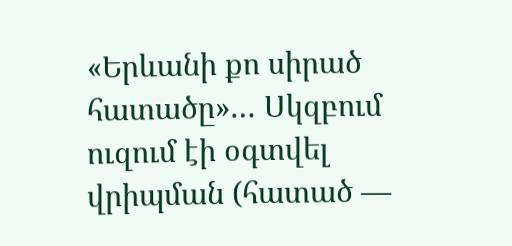«Երևանի քո սիրած հատածը»… Սկզբում ուզում էի օգտվել վրիպման (հատած —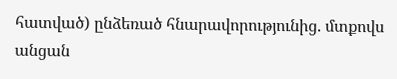հատված) ընձեռած հնարավորությունից. մտքովս անցան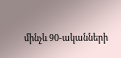մինչև 90-ականների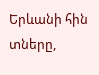Երևանի հին տները,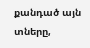քանդած այն տները,